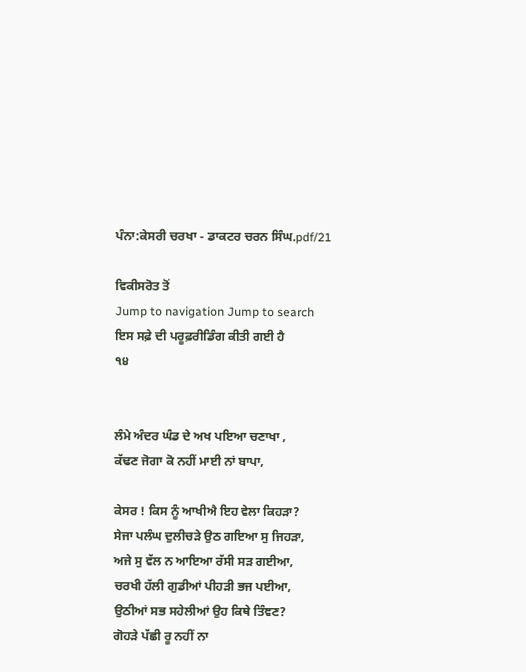ਪੰਨਾ:ਕੇਸਰੀ ਚਰਖਾ - ਡਾਕਟਰ ਚਰਨ ਸਿੰਘ.pdf/21

ਵਿਕੀਸਰੋਤ ਤੋਂ
Jump to navigation Jump to search
ਇਸ ਸਫ਼ੇ ਦੀ ਪਰੂਫ਼ਰੀਡਿੰਗ ਕੀਤੀ ਗਈ ਹੈ
੧੪


ਲੰਮੇ ਅੰਦਰ ਘੰਡ ਦੇ ਅਖ ਪਇਆ ਚਣਾਖਾ ,
ਕੱਢਣ ਜੋਗਾ ਕੋ ਨਹੀਂ ਮਾਈ ਨਾਂ ਬਾਪਾ,

ਕੇਸਰ ! ਕਿਸ ਨੂੰ ਆਖੀਐ ਇਹ ਵੇਲਾ ਕਿਹੜਾ?
ਸੇਜਾ ਪਲੰਘ ਦੁਲੀਚੜੇ ਉਠ ਗਇਆ ਸੁ ਜਿਹੜਾ,
ਅਜੇ ਸੁ ਵੱਲ ਨ ਆਇਆ ਰੱਸੀ ਸੜ ਗਈਆ,
ਚਰਖੀ ਹੱਲੀ ਗੁਡੀਆਂ ਪੀਹੜੀ ਭਜ ਪਈਆ,
ਉਠੀਆਂ ਸਭ ਸਹੇਲੀਆਂ ਉਹ ਕਿਥੇ ਤਿੰਞਣ?
ਗੋਹੜੇ ਪੱਛੀ ਰੂ ਨਹੀਂ ਨਾ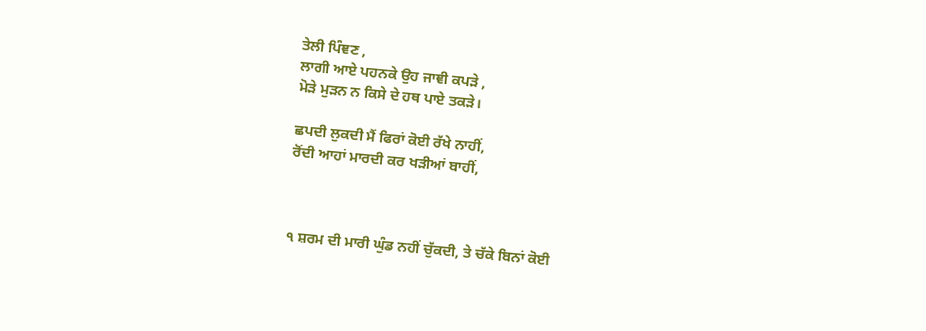ਤੇਲੀ ਪਿੰਞਣ ,
ਲਾਗੀ ਆਏ ਪਹਨਕੇ ਉਹ ਜਾਞੀ ਕਪੜੇ ,
ਮੋੜੇ ਮੁੜਨ ਨ ਕਿਸੇ ਦੇ ਹਥ ਪਾਏ ਤਕੜੇ।

ਛਪਦੀ ਲੁਕਦੀ ਮੈਂ ਫਿਰਾਂ ਕੋਈ ਰੱਖੇ ਨਾਹੀਂ,
ਰੋਂਦੀ ਆਹਾਂ ਮਾਰਦੀ ਕਰ ਖੜੀਆਂ ਬਾਹੀਂ,



੧ ਸ਼ਰਮ ਦੀ ਮਾਰੀ ਘੁੰਡ ਨਹੀਂ ਚੁੱਕਦੀ, ਤੇ ਚੱਕੇ ਬਿਨਾਂ ਕੋਈ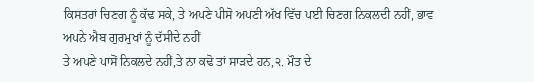ਕਿਸਤਰਾਂ ਚਿਣਗ ਨੂੰ ਕੱਢ ਸਕੇ, ਤੇ ਅਪਣੇ ਪੀਸੋ ਅਪਣੀ ਅੱਖ ਵਿੱਚ ਪਈ ਚਿਣਗ ਨਿਕਲਦੀ ਨਹੀਂ, ਭਾਵ ਅਪਨੇ ਐਬ ਗੁਰਮੁਖਾਂ ਨੂੰ ਦੱਸੀਦੇ ਨਹੀਂ
ਤੇ ਅਪਣੇ ਪਾਸੋਂ ਨਿਕਲਦੇ ਨਹੀਂ,ਤੇ ਨਾ ਕਢੋ ਤਾਂ ਸਾੜਦੇ ਹਨ,੨. ਮੌਤ ਦੇ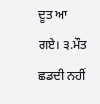ਦੂਤ ਆ ਗਏ। ੩.ਮੌਤ ਛਡਦੀ ਨਹੀਂ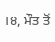।੪, ਮੌਤ ਤੋਂ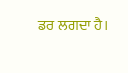ਡਰ ਲਗਦਾ ਹੈ।